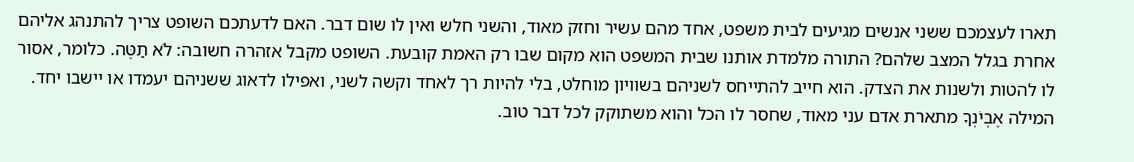תארו לעצמכם ששני אנשים מגיעים לבית משפט, אחד מהם עשיר וחזק מאוד, והשני חלש ואין לו שום דבר. האם לדעתכם השופט צריך להתנהג אליהם אחרת בגלל המצב שלהם? התורה מלמדת אותנו שבית המשפט הוא מקום שבו רק האמת קובעת. השופט מקבל אזהרה חשובה: לֹא תַטֶּה. כלומר, אסור לו להטות ולשנות את הצדק. הוא חייב להתייחס לשניהם בשוויון מוחלט, בלי להיות רך לאחד וקשה לשני, ואפילו לדאוג ששניהם יעמדו או יישבו יחד.
המילה אֶבְיֹנְךָ מתארת אדם עני מאוד, שחסר לו הכל והוא משתוקק לכל דבר טוב.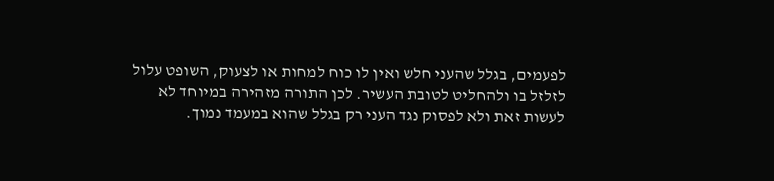לפעמים, בגלל שהעני חלש ואין לו כוח למחות או לצעוק, השופט עלול לזלזל בו ולהחליט לטובת העשיר. לכן התורה מזהירה במיוחד לא לעשות זאת ולא לפסוק נגד העני רק בגלל שהוא במעמד נמוך.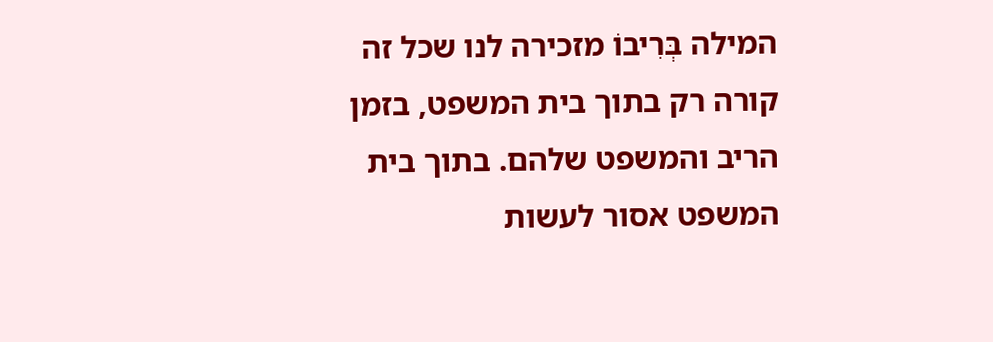המילה בְּרִיבוֹ מזכירה לנו שכל זה קורה רק בתוך בית המשפט, בזמן הריב והמשפט שלהם. בתוך בית המשפט אסור לעשות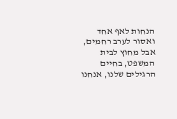הנחות לאף אחד ואסור לערב רחמים, אבל מחוץ לבית המשפט, בחיים הרגילים שלנו, אנחנו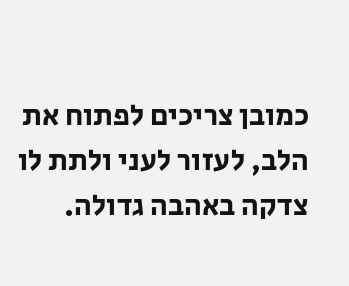כמובן צריכים לפתוח את הלב, לעזור לעני ולתת לו צדקה באהבה גדולה.